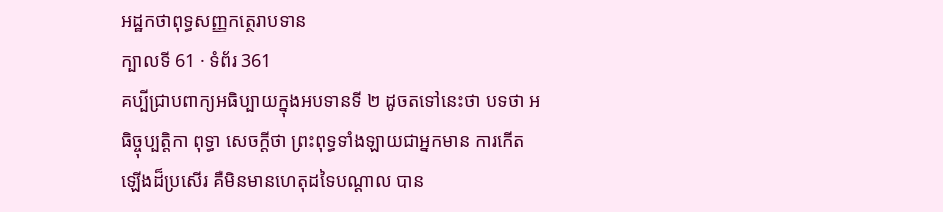អដ្ឋកថាពុទ្ធសញ្ញកត្ថេរាបទាន
ក្បាលទី 61 · ទំព័រ 361
គប្បីជ្រាបពាក្យអធិប្បាយក្នុងអបទានទី ២ ដូចតទៅនេះថា បទថា អធិច្ចុប្បត្តិកា ពុទ្ធា សេចក្តីថា ព្រះពុទ្ធទាំងឡាយជាអ្នកមាន ការកើតឡើងដ៏ប្រសើរ គឺមិនមានហេតុដទៃបណ្តាល បាន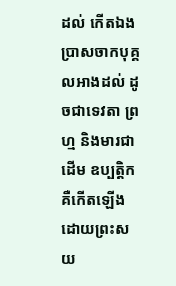ដល់ កើតឯង ប្រាសចាកបុគ្គលអាងដល់ ដូចជាទេវតា ព្រហ្ម និងមារជាដើម ឧប្បត្តិក គឺកើតឡើងដោយព្រះសយ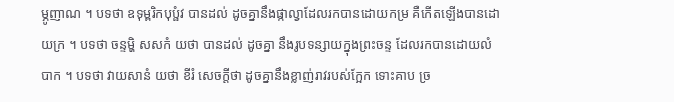ម្ភូញាណ ។ បទថា ឧទុម្ពរិកបុប្ផំវ បានដល់ ដូចគ្នានឹងផ្កាល្វាដែលរកបានដោយកម្រ គឺកើតឡើងបានដោយក្រ ។ បទថា ចន្ទម្ហិ សសកំ យថា បានដល់ ដូចគ្នា នឹងរូបទន្សាយក្នុងព្រះចន្ទ ដែលរកបានដោយលំបាក ។ បទថា វាយសានំ យថា ខីរំ សេចក្តីថា ដូចគ្នានឹងខ្លាញ់រាវរបស់ក្អែក ទោះគាប ច្រ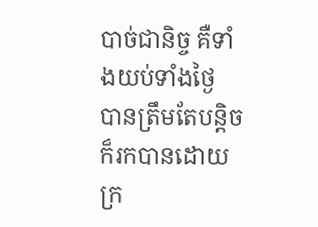បាច់ជានិច្ច គឺទាំងយប់ទាំងថ្ងៃ បានត្រឹមតែបន្តិច ក៏រកបានដោយក្រ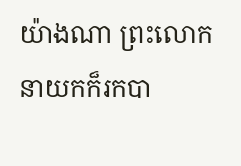យ៉ាងណា ព្រះលោក នាយកក៏រកបា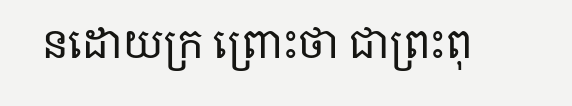នដោយក្រ ព្រោះថា ជាព្រះពុ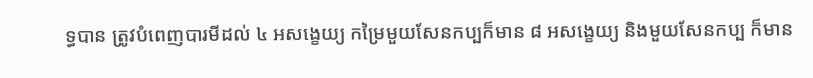ទ្ធបាន ត្រូវបំពេញបារមីដល់ ៤ អសង្ខេយ្យ កម្រៃមួយសែនកប្បក៏មាន ៨ អសង្ខេយ្យ និងមួយសែនកប្ប ក៏មាន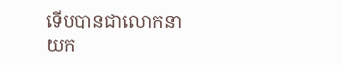ទើបបានជាលោកនាយក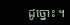ដូច្នោះ ។